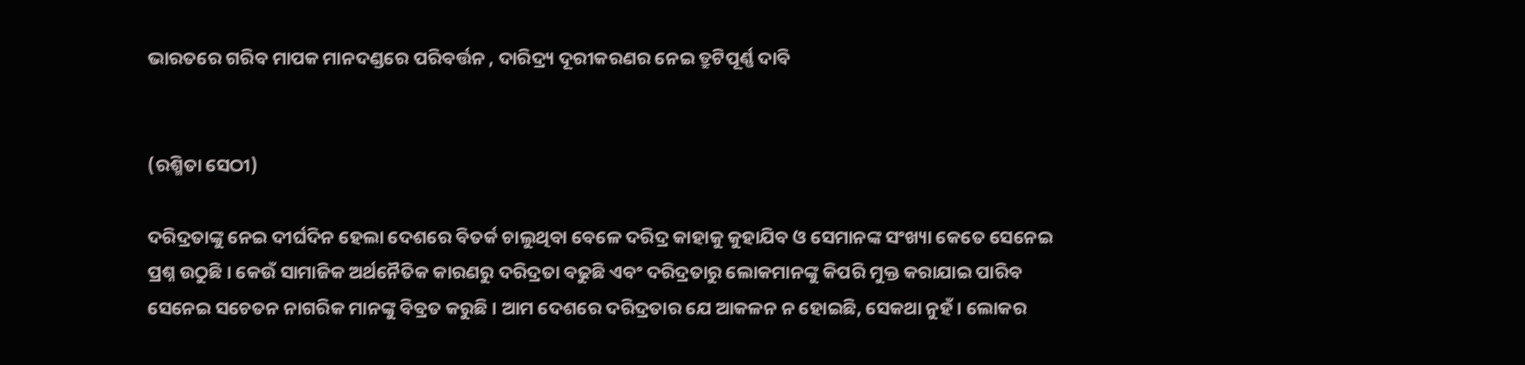ଭାରତରେ ଗରିବ ମାପକ ମାନଦଣ୍ଡରେ ପରିବର୍ତ୍ତନ , ଦାରିଦ୍ର୍ୟ ଦୂରୀକରଣର ନେଇ ତ୍ରୁଟିପୂର୍ଣ୍ଣ ଦାବି


(ରଶ୍ମିତା ସେଠୀ)

ଦରିଦ୍ରତାଙ୍କୁ ନେଇ ଦୀର୍ଘଦିନ ହେଲା ଦେଶରେ ବିତର୍କ ଚାଲୁଥିବା ବେଳେ ଦରିଦ୍ର କାହାକୁ କୁହାଯିବ ଓ ସେମାନଙ୍କ ସଂଖ୍ୟା କେତେ ସେନେଇ ପ୍ରଶ୍ନ ଉଠୁଛି । କେଉଁ ସାମାଜିକ ଅର୍ଥନୈତିକ କାରଣରୁ ଦରିଦ୍ରତା ବଢୁଛି ଏବଂ ଦରିଦ୍ରତାରୁ ଲୋକମାନଙ୍କୁ କିପରି ମୁକ୍ତ କରାଯାଇ ପାରିବ ସେନେଇ ସଚେତନ ନାଗରିକ ମାନଙ୍କୁ ବିବ୍ରତ କରୁଛି । ଆମ ଦେଶରେ ଦରିଦ୍ରତାର ଯେ ଆକଳନ ନ ହୋଇଛି, ସେକଥା ନୁହଁ । ଲୋକର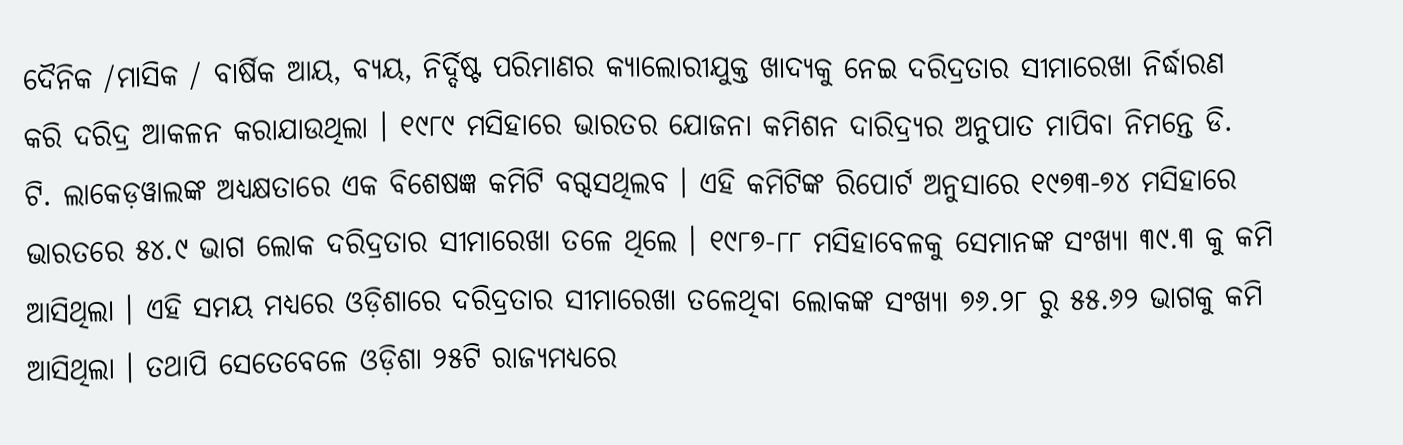ଦୈନିକ /ମାସିକ / ବାର୍ଷିକ ଆୟ, ବ୍ୟୟ, ନିର୍ଦ୍ଦିଷ୍ଟ ପରିମାଣର କ୍ୟାଲୋରୀଯୁକ୍ତ ଖାଦ୍ୟକୁ ନେଇ ଦରିଦ୍ରତାର ସୀମାରେଖା ନିର୍ଦ୍ଧାରଣ କରି ଦରିଦ୍ର ଆକଳନ କରାଯାଉଥିଲା । ୧୯୮୯ ମସିହାରେ ଭାରତର ଯୋଜନା କମିଶନ ଦାରିଦ୍ର‌୍ୟର ଅନୁପାତ ମାପିବା ନିମନ୍ତେ ଡି. ଟି. ଲାକେଡ଼ୱାଲଙ୍କ ଅଧ୍ୟକ୍ଷତାରେ ଏକ ବିଶେଷଜ୍ଞ କମିଟି ବଗ୍ଦସଥିଲବ । ଏହି କମିଟିଙ୍କ ରିପୋର୍ଟ ଅନୁସାରେ ୧୯୭୩-୭୪ ମସିହାରେ ଭାରତରେ ୫୪.୯ ଭାଗ ଲୋକ ଦରିଦ୍ରତାର ସୀମାରେଖା ତଳେ ଥିଲେ । ୧୯୮୭-୮୮ ମସିହାବେଳକୁ ସେମାନଙ୍କ ସଂଖ୍ୟା ୩୯.୩ କୁ କମି ଆସିଥିଲା । ଏହି ସମୟ ମଧ୍ୟରେ ଓଡ଼ିଶାରେ ଦରିଦ୍ରତାର ସୀମାରେଖା ତଳେଥିବା ଲୋକଙ୍କ ସଂଖ୍ୟା ୭୬.୨୮ ରୁ ୫୫.୬୨ ଭାଗକୁ କମି ଆସିଥିଲା । ତଥାପି ସେତେବେଳେ ଓଡ଼ିଶା ୨୫ଟି ରାଜ୍ୟମଧ୍ୟରେ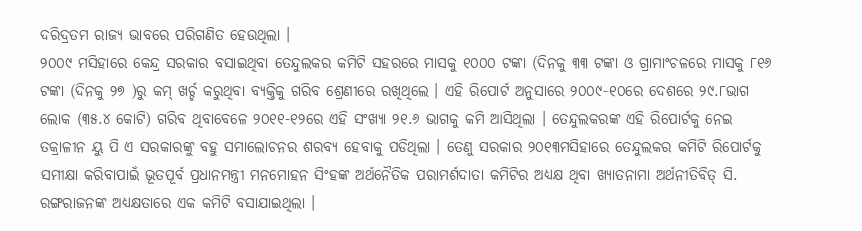ଦରିଦ୍ରତମ ରାଜ୍ୟ ଭାବରେ ପରିଗଣିତ ହେଉଥିଲା ।
୨୦୦୯ ମସିହାରେ କେନ୍ଦ୍ର ସରକାର ବସାଇଥିବା ତେନ୍ଦୁଲକର କମିଟି ସହରରେ ମାସକୁ ୧୦୦୦ ଟଙ୍କା (ଦିନକୁ ୩୩ ଟଙ୍କା ଓ ଗ୍ରାମାଂଚଳରେ ମାସକୁ ୮୧୬ ଟଙ୍କା (ଦିନକୁ ୨୭ )ରୁ କମ୍ ଖର୍ଚ୍ଚ କରୁଥିବା ବ୍ୟକ୍ତିକୁ ଗରିବ ଶ୍ରେଣୀରେ ରଖିଥିଲେ । ଏହି ରିପୋର୍ଟ ଅନୁସାରେ ୨୦୦୯-୧୦ରେ ଦେଶରେ ୨୯.୮ଭାଗ ଲୋକ (୩୫.୪ କୋଟି) ଗରିବ ଥିବାବେଳେ ୨୦୧୧-୧୨ରେ ଏହି ସଂଖ୍ୟା ୨୧.୬ ଭାଗକୁ କମି ଆସିଥିଲା । ତେନ୍ଦୁଲକରଙ୍କ ଏହି ରିପୋର୍ଟକୁ ନେଇ ତକ୍ରାଳୀନ ୟୁ ପି ଏ ସରକାରଙ୍କୁ ବହୁ ସମାଲୋଚନର ଶରବ୍ୟ ହେବାକୁ ପଡିଥିଲା । ତେଣୁ ସରକାର ୨୦୧୩ମସିହାରେ ତେନ୍ଦୁଲକର କମିଟି ରିପୋର୍ଟକୁ ସମୀକ୍ଷା କରିବାପାଇଁ ଭୂତପୂର୍ବ ପ୍ରଧାନମନ୍ତ୍ରୀ ମନମୋହନ ସିଂହଙ୍କ ଅର୍ଥନୈତିକ ପରାମର୍ଶଦାତା କମିଟିର ଅଧ୍ୟକ୍ଷ ଥିବା ଖ୍ୟାତନାମା ଅର୍ଥନୀତିବିତ୍ ସି. ରଙ୍ଗରାଜନଙ୍କ ଅଧ୍ୟକ୍ଷତାରେ ଏକ କମିଟି ବସାଯାଇଥିଲା ।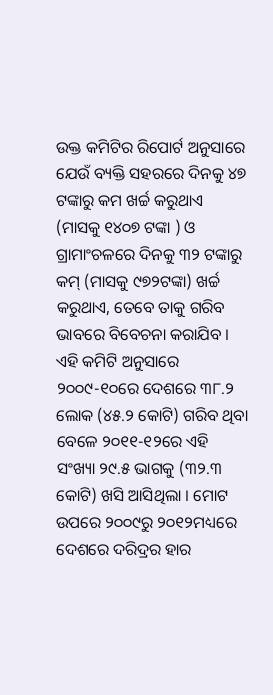ଉକ୍ତ କମିଟିର ରିପୋର୍ଟ ଅନୁସାରେ ଯେଉଁ ବ୍ୟକ୍ତି ସହରରେ ଦିନକୁ ୪୭ ଟଙ୍କାରୁ କମ ଖର୍ଚ୍ଚ କରୁଥାଏ (ମାସକୁ ୧୪୦୭ ଟଙ୍କା ) ଓ ଗ୍ରାମାଂଚଳରେ ଦିନକୁ ୩୨ ଟଙ୍କାରୁ କମ୍ (ମାସକୁ ୯୭୨ଟଙ୍କା) ଖର୍ଚ୍ଚ କରୁଥାଏ, ତେବେ ତାକୁ ଗରିବ ଭାବରେ ବିବେଚନା କରାଯିବ । ଏହି କମିଟି ଅନୁସାରେ ୨୦୦୯-୧୦ରେ ଦେଶରେ ୩୮.୨ ଲୋକ (୪୫.୨ କୋଟି) ଗରିବ ଥିବା ବେଳେ ୨୦୧୧-୧୨ରେ ଏହି ସଂଖ୍ୟା ୨୯.୫ ଭାଗକୁ (୩୨.୩ କୋଟି) ଖସି ଆସିଥିଲା । ମୋଟ ଉପରେ ୨୦୦୯ରୁ ୨୦୧୨ମଧ୍ୟରେ ଦେଶରେ ଦରିଦ୍ରର ହାର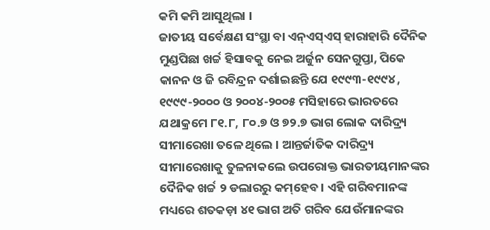କମି କମି ଆସୁଥିଲା ।
ଜାତୀୟ ସର୍ବେକ୍ଷଣ ସଂସ୍ଥା ବା ଏନ୍‌ଏସ୍‌ଏସ୍ ହାରାହାରି ଦୈନିକ ମୁଣ୍ଡପିଛା ଖର୍ଚ୍ଚ ହିସାବକୁ ନେଇ ଅର୍ଜୁନ ସେନଗୁପ୍ତା, ପିକେ କାନନ ଓ ଜି ରବିନ୍ଦ୍ରନ ଦର୍ଶାଇଛନ୍ତି ଯେ ୧୯୯୩-୧୯୯୪ , ୧୯୯୯-୨୦୦୦ ଓ ୨୦୦୪-୨୦୦୫ ମସିହାରେ ଭାରତରେ ଯଥାକ୍ରମେ ୮୧.୮, ୮୦.୭ ଓ ୭୨.୭ ଭାଗ ଲୋକ ଦାରିଦ୍ର‌୍ୟ ସୀମାରେଖା ତଳେ ଥିଲେ । ଆନ୍ତର୍ଜାତିକ ଦାରିଦ୍ର‌୍ୟ ସୀମାରେଖାକୁ ତୁଳନାକଲେ ଉପରୋକ୍ତ ଭାରତୀୟମାନଙ୍କର ଦୈନିକ ଖର୍ଚ୍ଚ ୨ ଡଲାରରୁ କମ୍‌ହେବ । ଏହି ଗରିବମାନଙ୍କ ମଧ୍ୟରେ ଶତକଡ଼ା ୪୧ ଭାଗ ଅତି ଗରିବ ଯେଉଁମାନଙ୍କର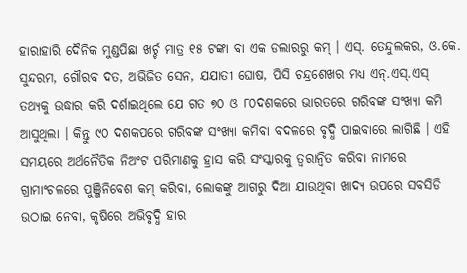ହାରାହାରି ଦୈନିକ ମୁଣ୍ଡପିଛା ଖର୍ଚ୍ଚ ମାତ୍ର ୧୫ ଟଙ୍କା ବା ଏକ ଡଲାରରୁ କମ୍ । ଏସ୍‌. ତେନ୍ଦୁଲକର, ଓ.କେ. ସୁନ୍ଦରମ, ଗୌରବ ଦତ, ଅଭିଜିତ ସେନ, ଯଯାତୀ ଘୋଷ, ପିସି ଚନ୍ଦ୍ରଶେଖର ମଧ୍ୟ ଏନ୍‌.ଏସ୍‌.ଏସ୍ ତଥ୍ୟକୁ ଉଦ୍ଧାର କରି ଦର୍ଶାଇଥିଲେ ଯେ ଗତ ୭୦ ଓ ୮୦ଦଶକରେ ଭାରତରେ ଗରିବଙ୍କ ସଂଖ୍ୟା କମି ଆସୁଥିଲା । କିନ୍ତୁ ୯୦ ଦଶକପରେ ଗରିବଙ୍କ ସଂଖ୍ୟା କମିବା ବଦଳରେ ବୃଦ୍ଧି ପାଇବାରେ ଲାଗିଛି । ଏହି ସମୟରେ ଅର୍ଥନୈତିକ ନିଅଂଟ ପରିମାଣକୁ ହ୍ରାସ କରି ସଂସ୍କାରକୁ ତ୍ୱରାନ୍ୱିତ କରିବା ନାମରେ ଗ୍ରାମାଂଚଳରେ ପୁଞ୍ଜିନିବେଶ କମ୍ କରିବା, ଲୋକଙ୍କୁ ଆଗରୁ ଦିଆ ଯାଉଥିବା ଖାଦ୍ୟ ଉପରେ ସବସିଡି ଉଠାଇ ନେବା, କୃଷିରେ ଅଭିବୃଦ୍ଧି ହାର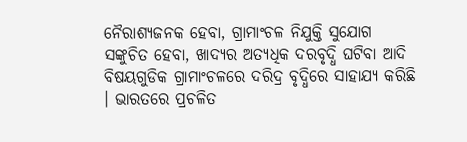ନୈରାଶ୍ୟଜନକ ହେବା, ଗ୍ରାମାଂଚଳ ନିଯୁକ୍ତି ସୁଯୋଗ ସଙ୍କୁଚିତ ହେବା, ଖାଦ୍ୟର ଅତ୍ୟଧିକ ଦରବୃଦ୍ଧି ଘଟିବା ଆଦି ବିଷୟଗୁଡିକ ଗ୍ରାମାଂଚଳରେ ଦରିଦ୍ର ବୃଦ୍ଧିରେ ସାହାଯ୍ୟ କରିଛି । ଭାରତରେ ପ୍ରଚଳିତ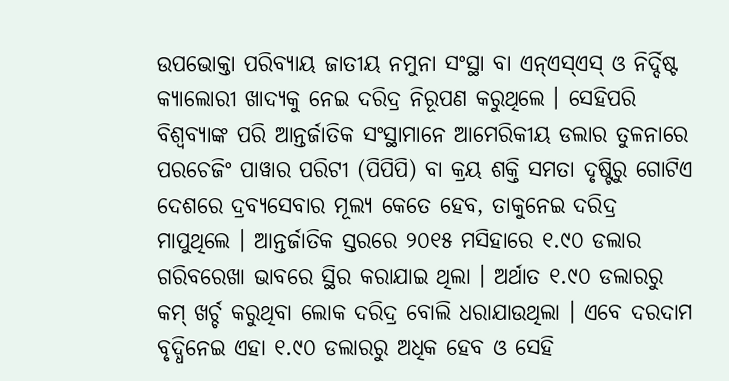ଉପଭୋକ୍ତା ପରିବ୍ୟାୟ ଜାତୀୟ ନମୁନା ସଂସ୍ଥା ବା ଏନ୍‌ଏସ୍‌ଏସ୍ ଓ ନିର୍ଦ୍ଦିଷ୍ଟ କ୍ୟାଲୋରୀ ଖାଦ୍ୟକୁ ନେଇ ଦରିଦ୍ର ନିରୂପଣ କରୁଥିଲେ । ସେହିପରି ବିଶ୍ୱବ୍ୟାଙ୍କ ପରି ଆନ୍ତର୍ଜାତିକ ସଂସ୍ଥାମାନେ ଆମେରିକୀୟ ଡଲାର ତୁଳନାରେ ପରଚେଜିଂ ପାୱାର ପରିଟୀ (ପିପିପି) ବା କ୍ରୟ ଶକ୍ତି ସମତା ଦୃଷ୍ଟିରୁ ଗୋଟିଏ ଦେଶରେ ଦ୍ରବ୍ୟସେବାର ମୂଲ୍ୟ କେତେ ହେବ, ତାକୁନେଇ ଦରିଦ୍ର ମାପୁଥିଲେ । ଆନ୍ତର୍ଜାତିକ ସ୍ତରରେ ୨୦୧୫ ମସିହାରେ ୧.୯୦ ଡଲାର ଗରିବରେଖା ଭାବରେ ସ୍ଥିର କରାଯାଇ ଥିଲା । ଅର୍ଥାତ ୧.୯୦ ଡଲାରରୁ କମ୍ ଖର୍ଚ୍ଚ କରୁଥିବା ଲୋକ ଦରିଦ୍ର ବୋଲି ଧରାଯାଉଥିଲା । ଏବେ ଦରଦାମ ବୃଦ୍ଧିନେଇ ଏହା ୧.୯୦ ଡଲାରରୁ ଅଧିକ ହେବ ଓ ସେହି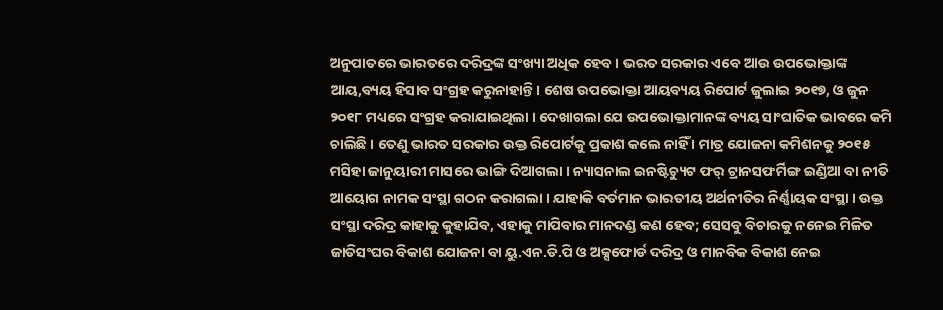ଅନୁପାତରେ ଭାରତରେ ଦରିଦ୍ରଙ୍କ ସଂଖ୍ୟା ଅଧିକ ହେବ । ଭରତ ସରକାର ଏବେ ଆଉ ଉପଭୋକ୍ତାଙ୍କ ଆୟ,ବ୍ୟୟ ହିସାବ ସଂଗ୍ରହ କରୁନାହାନ୍ତି । ଶେଷ ଉପଭୋକ୍ତା ଆୟବ୍ୟୟ ରିପୋର୍ଟ ଜୁଲାଇ ୨୦୧୭, ଓ ଜୁନ ୨୦୧୮ ମଧ୍ୟରେ ସଂଗ୍ରହ କରାଯାଇଥିଲା । ଦେଖାଗଲା ଯେ ଉପଭୋକ୍ତାମାନଙ୍କ ବ୍ୟୟ ସାଂଘାତିକ ଭାବରେ କମି ଚାଲିଛି । ତେଣୁ ଭାରତ ସରକାର ଉକ୍ତ ରିପୋର୍ଟକୁ ପ୍ରକାଶ କଲେ ନାହିଁ । ମାତ୍ର ଯୋଜନା କମିଶନକୁ ୨୦୧୫ ମସିହା ଜାନୁୟାରୀ ମାସରେ ଭାଙ୍ଗି ଦିଆଗଲା । ନ୍ୟାସନାଲ ଇନଷ୍ଟିଚ୍ୟୁଟ ଫର୍ ଟ୍ରାନସଫର୍ମିଙ୍ଗ ଇଣ୍ଡିଆ ବା ନୀତି ଆୟୋଗ ନାମକ ସଂସ୍ଥା ଗଠନ କରାଗଲା । ଯାହାକି ବର୍ତମାନ ଭାରତୀୟ ଅର୍ଥନୀତିର ନିର୍ଣ୍ଣାୟକ ସଂସ୍ଥା । ଉକ୍ତ ସଂସ୍ଥା ଦରିଦ୍ର କାହାକୁ କୁହାଯିବ, ଏହାକୁ ମାପିବାର ମାନଦଣ୍ଡ କଣ ହେବ; ସେସବୁ ବିଚାରକୁ ନନେଇ ମିଳିତ ଜାତିସଂଘର ବିକାଶ ଯୋଜନା ବା ୟୁ.ଏନ.ଡି.ପି ଓ ଅକ୍ସଫୋର୍ଡ ଦରିଦ୍ର ଓ ମାନବିକ ବିକାଶ ନେଇ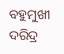ବହୁମୁଖୀ ଦରିଦ୍ର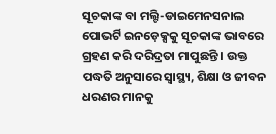ସୂଚକାଙ୍କ ବା ମଲ୍ଟି-ଡାଇମେନସନାଲ ପୋଭର୍ଟି ଇନଡ଼େକ୍ସକୁ ସୂଚକାଙ୍କ ଭାବରେ ଗ୍ରହଣ କରି ଦରିଦ୍ରତା ମାପୁଛନ୍ତି । ଉକ୍ତ ପଦ୍ଧତି ଅନୁସାରେ ସ୍ୱାସ୍ଥ୍ୟ, ଶିକ୍ଷା ଓ ଜୀବନ ଧରଣର ମାନକୁ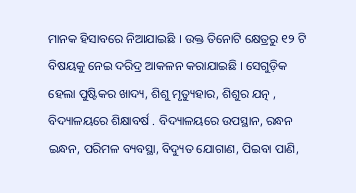ମାନକ ହିସାବରେ ନିଆଯାଇଛି । ଉକ୍ତ ତିନୋଟି କ୍ଷେତ୍ରରୁ ୧୨ ଟି ବିଷୟକୁ ନେଇ ଦରିଦ୍ର ଆକଳନ କରାଯାଇଛି । ସେଗୁଡ଼ିକ ହେଲା ପୁଷ୍ଟିକର ଖାଦ୍ୟ, ଶିଶୁ ମୃତ୍ୟୁହାର, ଶିଶୁର ଯତ୍ନ , ବିଦ୍ୟାଳୟରେ ଶିକ୍ଷାବର୍ଷ . ବିଦ୍ୟାଳୟରେ ଉପସ୍ଥାନ, ରନ୍ଧନ ଇନ୍ଧନ, ପରିମଳ ବ୍ୟବସ୍ଥା, ବିଦ୍ୟୁତ ଯୋଗାଣ, ପିଇବା ପାଣି,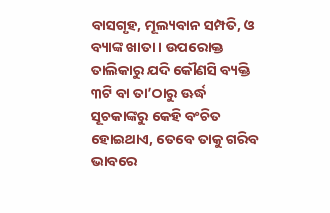ବାସଗୃହ, ମୂଲ୍ୟବାନ ସମ୍ପତି, ଓ ବ୍ୟାଙ୍କ ଖାତା । ଉପରୋକ୍ତ ତାଲିକାରୁ ଯଦି କୌଣସି ବ୍ୟକ୍ତି ୩ଟି ବା ତା’ଠାରୁ ଊର୍ଦ୍ଧ ସୂଚକାଙ୍କରୁ କେହି ବଂଚିତ ହୋଇଥାଏ, ତେବେ ତାକୁ ଗରିବ ଭାବରେ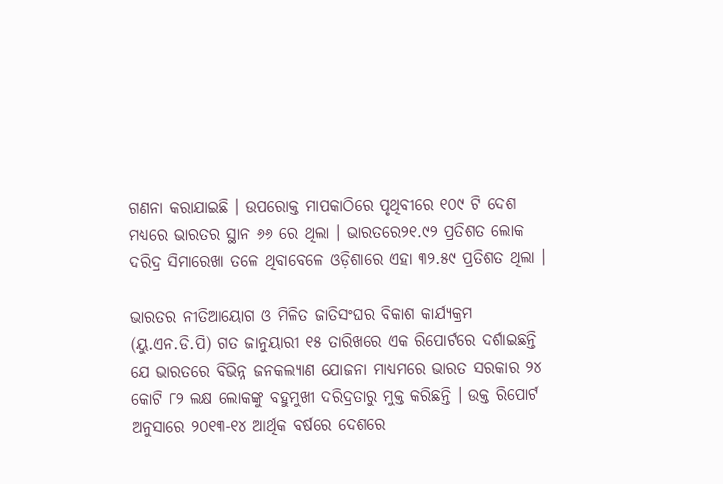ଗଣନା କରାଯାଇଛି । ଉପରୋକ୍ତ ମାପକାଠିରେ ପୃଥିବୀରେ ୧୦୯ ଟି ଦେଶ ମଧ୍ୟରେ ଭାରତର ସ୍ଥାନ ୬୬ ରେ ଥିଲା । ଭାରତରେ୨୧.୯୨ ପ୍ରତିଶତ ଲୋକ ଦରିଦ୍ର ସିମାରେଖା ତଳେ ଥିବାବେଳେ ଓଡ଼ିଶାରେ ଏହା ୩୨.୫୯ ପ୍ରତିଶତ ଥିଲା ।

ଭାରତର ନୀତିଆୟୋଗ ଓ ମିଳିତ ଜାତିସଂଘର ବିକାଶ କାର୍ଯ୍ୟକ୍ରମ (ୟୁ.ଏନ.ଡି.ପି) ଗତ ଜାନୁୟାରୀ ୧୫ ତାରିଖରେ ଏକ ରିପୋର୍ଟରେ ଦର୍ଶାଇଛନ୍ତି ଯେ ଭାରତରେ ବିଭିନ୍ନ ଜନକଲ୍ୟାଣ ଯୋଜନା ମାଧ୍ୟମରେ ଭାରତ ସରକାର ୨୪ କୋଟି ୮୨ ଲକ୍ଷ ଲୋକଙ୍କୁ ବହୁମୁଖୀ ଦରିଦ୍ରତାରୁ ମୁକ୍ତ କରିଛନ୍ତି । ଉକ୍ତ ରିପୋର୍ଟ ଅନୁସାରେ ୨୦୧୩-୧୪ ଆର୍ଥିକ ବର୍ଷରେ ଦେଶରେ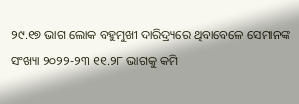୨୯.୧୭ ଭାଗ ଲୋକ ବହୁମୁଖୀ ଦାରିଦ୍ର‌୍ୟରେ ଥିବାବେଳେ ସେମାନଙ୍କ ସଂଖ୍ୟା ୨୦୨୨-୨୩ ୧୧.୨୮ ଭାଗକୁ କମି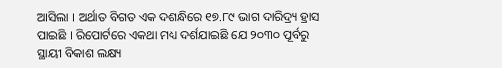ଆସିଲା । ଅର୍ଥାତ ବିଗତ ଏକ ଦଶନ୍ଧିରେ ୧୭.୮୯ ଭାଗ ଦାରିଦ୍ର‌୍ୟ ହ୍ରାସ ପାଇଛି । ରିପୋର୍ଟରେ ଏକଥା ମଧ୍ୟ ଦର୍ଶଯାଇଛି ଯେ ୨୦୩୦ ପୂର୍ବରୁ ସ୍ଥାୟୀ ବିକାଶ ଲକ୍ଷ୍ୟ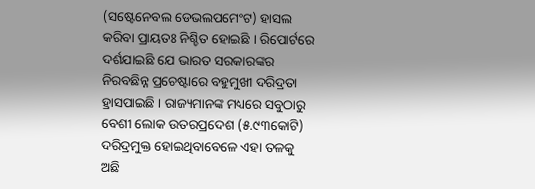(ସଷ୍ଟେନେବଲ ଡେଭଲପମେଂଟ) ହାସଲ କରିବା ପ୍ରାୟତଃ ନିଶ୍ଚିତ ହୋଇଛି । ରିପୋର୍ଟରେ ଦର୍ଶଯାଇଛି ଯେ ଭାରତ ସରକାରଙ୍କର ନିରବଛିନ୍ନ ପ୍ରଚେଷ୍ଟାରେ ବହୁମୁଖୀ ଦରିଦ୍ରତା ହ୍ରାସପାଇଛି । ରାଜ୍ୟମାନଙ୍କ ମଧ୍ୟରେ ସବୁଠାରୁ ବେଶୀ ଲୋକ ଉତରପ୍ରଦେଶ (୫.୯୩କୋଟି) ଦରିଦ୍ରମୁକ୍ତ ହୋଇଥିବାବେଳେ ଏହା ତଳକୁ ଅଛି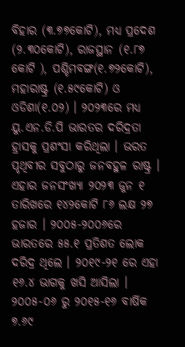ବିହାର (୩.୭୭କୋଟି), ମଧ୍ୟ ପ୍ରଦେଶ (୨.୩୦କୋଟି), ରାଜସ୍ଥାନ (୧.୮୭ କୋଟି ), ପଶ୍ଚିମବଙ୍ଗ(୧.୭୨କୋଟି), ମହାରାଷ୍ଟ୍ର (୧.୫୯କୋଟି) ଓ ଓଡିଶା(୧.୦୨) । ୨୦୨୩ରେ ମଧ୍ୟ ୟୁ.ଏନ.ଡି.ପି ଭାରତର ଦରିଦ୍ରତା ହ୍ରାସକୁ ପ୍ରଶଂସା କରିଥିଲା । ଭରତ ପୃଥିବୀର ସବୁଠାରୁ ଜନବହୁଳ ରାଷ୍ଟ୍ର । ଏହାର ଜନସଂଖ୍ୟା ୨୦୨୩ ଜୁନ ୧ ତାରିଖରେ ୧୪୨କୋଟି ୮୬ ଲକ୍ଷ ୨୭ ହଜାର । ୨୦୦୫-୨୦୦୬ରେ ଭାରତରେ ୫୫.୧ ପ୍ରତିଶତ ଲୋକ ଦରିଦ୍ର ଥିଲେ । ୨୦୧୯-୨୧ ରେ ଏହା ୧୬.୪ ଭାଗକୁ ଖସି ଆସିଲା । ୨୦୦୫-୦୬ ରୁ ୨୦୧୫-୧୬ ବାର୍ଷିକ ୭.୬୯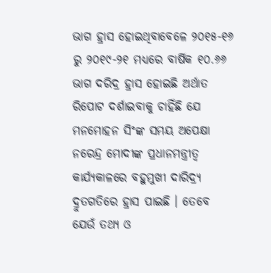ଭାଗ ହ୍ରାସ ହୋଇଥିବାବେଳେ ୨୦୧୫-୧୬ ରୁ ୨୦୧୯-୨୧ ମଧ୍ୟରେ ବାର୍ଷିକ ୧୦.୬୬ ଭାଗ ଦରିଦ୍ର ହ୍ରାସ ହୋଇଛି ଅର୍ଥାତ ରିପୋଟ ଦର୍ଶାଇବାକୁ ଚାହିଁଛି ଯେ ମନମୋହନ ସିଂଙ୍କ ସମୟ ଅପେକ୍ଷା ନରେନ୍ଦ୍ର ମୋଦୀଙ୍କ ପ୍ରଧାନମନ୍ତ୍ରୀତ୍ୱ କାର୍ଯ୍ୟକାଳରେ ବହୁମୁଖୀ ଦାରିଦ୍ର‌୍ୟ ଦ୍ରୁତଗତିରେ ହ୍ରାସ ପାଇଛି । ତେବେ ଯେଉଁ ତଥ୍ୟ ଓ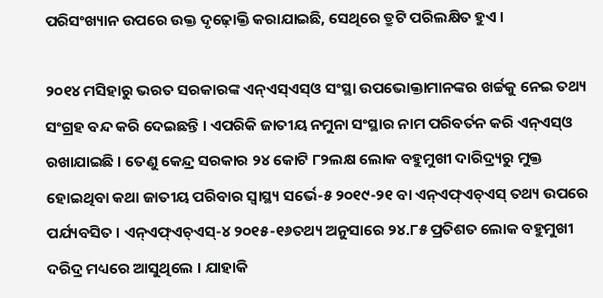ପରିସଂଖ୍ୟାନ ଉପରେ ଉକ୍ତ ଦୃଢ଼ୋକ୍ତି କରାଯାଇଛି, ସେଥିରେ ତ୍ରୁଟି ପରିଲକ୍ଷିତ ହୁଏ ।

୨୦୧୪ ମସିହାରୁ ଭରତ ସରକାରଙ୍କ ଏନ୍‌ଏସ୍‌ଏସ୍‌ଓ ସଂସ୍ଥା ଉପଭୋକ୍ତାମାନଙ୍କର ଖର୍ଚ୍ଚକୁ ନେଇ ତଥ୍ୟ ସଂଗ୍ରହ ବନ୍ଦ କରି ଦେଇଛନ୍ତି । ଏପରିକି ଜାତୀୟ ନମୁନା ସଂସ୍ଥାର ନାମ ପରିବର୍ତନ କରି ଏନ୍‌ଏସ୍‌ଓ ରଖାଯାଇଛି । ତେଣୁ କେନ୍ଦ୍ର ସରକାର ୨୪ କୋଟି ୮୨ଲକ୍ଷ ଲୋକ ବହୁମୁଖୀ ଦାରିଦ୍ର‌୍ୟରୁ ମୁକ୍ତ ହୋଇଥିବା କଥା ଜାତୀୟ ପରିବାର ସ୍ୱାସ୍ଥ୍ୟ ସର୍ଭେ-୫ ୨୦୧୯-୨୧ ବା ଏନ୍‌ଏଫ୍‌ଏଚ୍‌ଏସ୍ ତଥ୍ୟ ଉପରେ ପର୍ଯ୍ୟବସିତ । ଏନ୍‌ଏଫ୍‌ଏଚ୍‌ଏସ୍‌-୪ ୨୦୧୫-୧୬ତଥ୍ୟ ଅନୁସାରେ ୨୪.୮୫ ପ୍ରତିଶତ ଲୋକ ବହୁମୁଖୀ ଦରିଦ୍ର ମଧ୍ୟରେ ଆସୁଥିଲେ । ଯାହାକି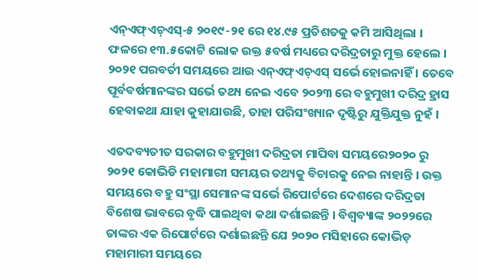ଏନ୍‌ଏଫ୍‌ଏଚ୍‌ଏସ୍‌-୫ ୨୦୧୯-୨୧ ରେ ୧୪.୯୫ ପ୍ରତିଶତକୁ କମି ଆସିଥିଲା । ଫଳରେ ୧୩.୫କୋଟି ଲୋକ ଉକ୍ତ ୫ବର୍ଷ ମଧ୍ୟରେ ଦରିଦ୍ରତାରୁ ମୁକ୍ତ ହେଲେ । ୨୦୨୧ ପରବର୍ତୀ ସମୟରେ ଆଉ ଏନ୍‌ଏଫ୍‌ଏଚ୍‌ଏସ୍ ସର୍ଭେ ହୋଇନାହିଁ । ତେବେ ପୂର୍ବବର୍ଷମାନଙ୍କର ସର୍ଭେ ତଥ୍ୟ ନେଇ ଏବେ ୨୦୨୩ ରେ ବହୁମୁଖୀ ଦରିଦ୍ର ହ୍ରାସ ହେବାକଥା ଯାହା କୁହାଯାଉଛି, ତାହା ପରିସଂଖ୍ୟାନ ଦୃଷ୍ଟିରୁ ଯୁକ୍ତିଯୁକ୍ତ ନୁହଁ ।

ଏତଦବ୍ୟତୀତ ସରକାର ବହୁମୁଖୀ ଦରିଦ୍ରତା ମାପିବା ସମୟରେ୨୦୨୦ ରୁ ୨୦୨୧ କୋଭିଡି ମହାମାରୀ ସମୟର ତଥ୍ୟକୁ ବିଚାରକୁ ନେଇ ନାହାନ୍ତି । ଉକ୍ତ ସମୟରେ ବହୁ ସଂସ୍ଥା ସେମାନଙ୍କ ସର୍ଭେ ରିପୋର୍ଟରେ ଦେଶରେ ଦରିଦ୍ରତା ବିଶେଷ ଭାବରେ ବୃଦ୍ଧି ପାଇଥିବା କଥା ଦର୍ଶାଇଛନ୍ତି । ବିଶ୍ୱବ୍ୟାଙ୍କ ୨୦୨୨ରେ ତାଙ୍କର ଏକ ରିପୋର୍ଟରେ ଦର୍ଶାଇଛନ୍ତି ଯେ ୨୦୨୦ ମସିହାରେ କୋଭିଡ଼ ମହାମାରୀ ସମୟରେ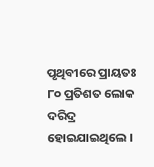ପୃଥିବୀରେ ପ୍ରାୟତଃ ୮୦ ପ୍ରତିଶତ ଲୋକ ଦରିଦ୍ର ହୋଇଯାଇଥିଲେ ।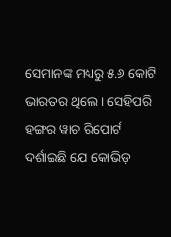ସେମାନଙ୍କ ମଧ୍ୟରୁ ୫.୬ କୋଟି ଭାରତର ଥିଲେ । ସେହିପରି ହଙ୍ଗର ୱାଚ ରିପୋର୍ଟ ଦର୍ଶାଇଛି ଯେ କୋଭିଡ଼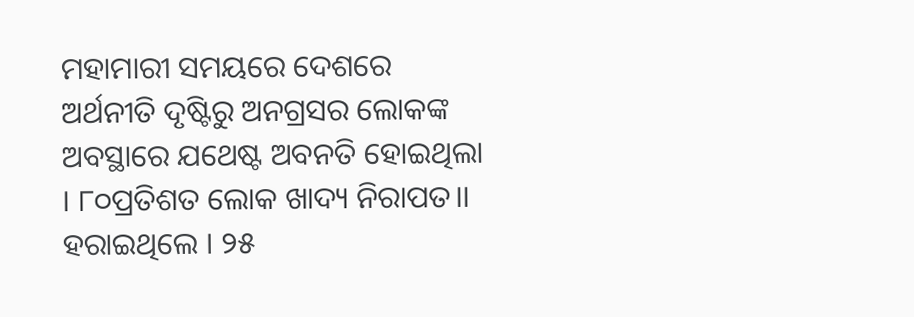ମହାମାରୀ ସମୟରେ ଦେଶରେ ଅର୍ଥନୀତି ଦୃଷ୍ଟିରୁ ଅନଗ୍ରସର ଲୋକଙ୍କ ଅବସ୍ଥାରେ ଯଥେଷ୍ଟ ଅବନତି ହୋଇଥିଲା । ୮୦ପ୍ରତିଶତ ଲୋକ ଖାଦ୍ୟ ନିରାପତ।। ହରାଇଥିଲେ । ୨୫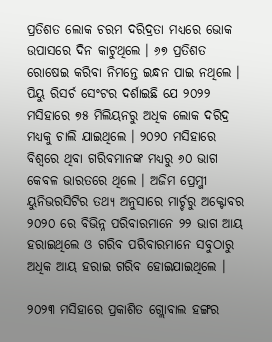ପ୍ରତିଶତ ଲୋକ ଚରମ ଦରିଦ୍ରତା ମଧ୍ୟରେ ଭୋକ ଉପାସରେ ଦିନ କାଟୁଥିଲେ । ୬୭ ପ୍ରତିଶତ ରୋଷେଇ କରିବା ନିମନ୍ତେ ଇନ୍ଧନ ପାଇ ନଥିଲେ । ପିୟୁ ରିସର୍ଚ ସେଂଟର ଦର୍ଶାଇଛି ଯେ ୨୦୨୨ ମସିହାରେ ୭୫ ମିଲିୟନରୁ ଅଧିକ ଲୋକ ଦରିଦ୍ର ମଧ୍ୟକୁ ଚାଲି ଯାଇଥିଲେ । ୨୦୨୦ ମସିହାରେ ବିଶ୍ୱରେ ଥିବା ଗରିବମାନଙ୍କ ମଧ୍ୟରୁ ୬୦ ଭାଗ କେବଳ ଭାରତରେ ଥିଲେ । ଅଜିମ ପ୍ରେମ୍ଜୀ ୟୁନିଭରସିଟିର ତଥ୍ୟ ଅନୁସାରେ ମାର୍ଚ୍ଚରୁ ଅକ୍ଟୋବର ୨୦୨୦ ରେ ବିଭିନ୍ନ ପରିବାରମାନେ ୨୨ ଭାଗ ଆୟ ହରାଇଥିଲେ ଓ ଗରିବ ପରିବାରମାନେ ସବୁଠାରୁ ଅଧିକ ଆୟ ହରାଇ ଗରିବ ହୋଇଯାଇଥିଲେ ।

୨୦୨୩ ମସିହାରେ ପ୍ରକାଶିତ ଗ୍ଲୋବାଲ ହଙ୍ଗର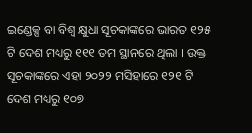ଇଣ୍ଡେକ୍ସ ବା ବିଶ୍ୱ କ୍ଷୁଧା ସୂଚକାଙ୍କରେ ଭାରତ ୧୨୫ ଟି ଦେଶ ମଧ୍ୟରୁ ୧୧୧ ତମ ସ୍ଥାନରେ ଥିଲା । ଉକ୍ତ ସୂଚକାଙ୍କରେ ଏହା ୨୦୨୨ ମସିହାରେ ୧୨୧ ଟି ଦେଶ ମଧ୍ୟରୁ ୧୦୭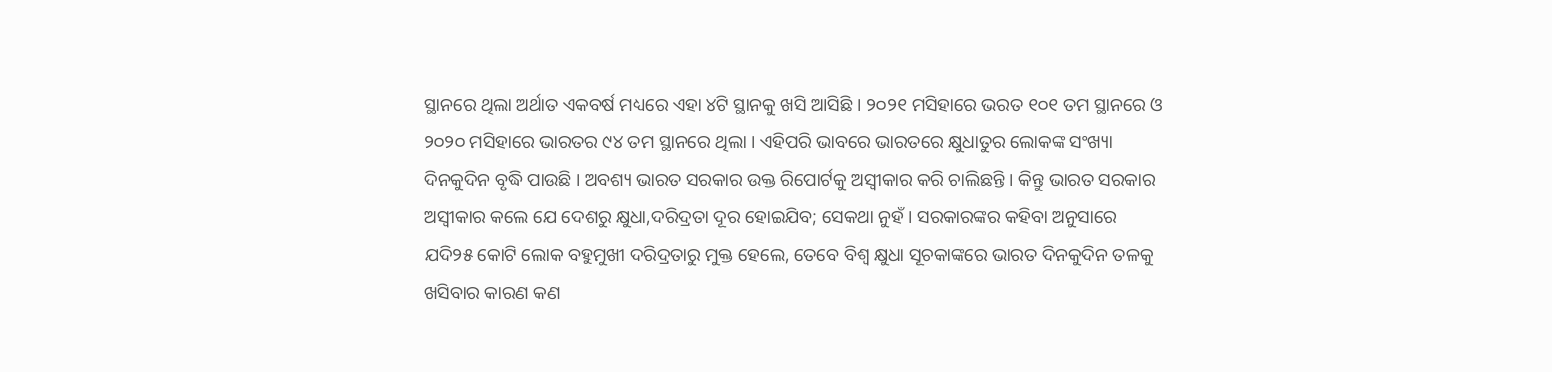ସ୍ଥାନରେ ଥିଲା ଅର୍ଥାତ ଏକବର୍ଷ ମଧ୍ୟରେ ଏହା ୪ଟି ସ୍ଥାନକୁ ଖସି ଆସିଛି । ୨୦୨୧ ମସିହାରେ ଭରତ ୧୦୧ ତମ ସ୍ଥାନରେ ଓ ୨୦୨୦ ମସିହାରେ ଭାରତର ୯୪ ତମ ସ୍ଥାନରେ ଥିଲା । ଏହିପରି ଭାବରେ ଭାରତରେ କ୍ଷୁଧାତୁର ଲୋକଙ୍କ ସଂଖ୍ୟା ଦିନକୁଦିନ ବୃଦ୍ଧି ପାଉଛି । ଅବଶ୍ୟ ଭାରତ ସରକାର ଉକ୍ତ ରିପୋର୍ଟକୁ ଅସ୍ୱୀକାର କରି ଚାଲିଛନ୍ତି । କିନ୍ତୁ ଭାରତ ସରକାର ଅସ୍ୱୀକାର କଲେ ଯେ ଦେଶରୁ କ୍ଷୁଧା,ଦରିଦ୍ରତା ଦୂର ହୋଇଯିବ; ସେକଥା ନୁହଁ । ସରକାରଙ୍କର କହିବା ଅନୁସାରେ ଯଦି୨୫ କୋଟି ଲୋକ ବହୁମୁଖୀ ଦରିଦ୍ରତାରୁ ମୁକ୍ତ ହେଲେ, ତେବେ ବିଶ୍ୱ କ୍ଷୁଧା ସୂଚକାଙ୍କରେ ଭାରତ ଦିନକୁଦିନ ତଳକୁ ଖସିବାର କାରଣ କଣ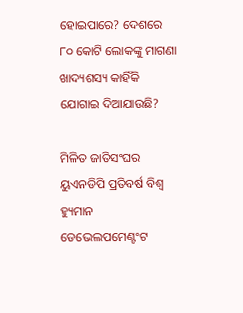ହୋଇପାରେ? ଦେଶରେ ୮୦ କୋଟି ଲୋକଙ୍କୁ ମାଗଣା ଖାଦ୍ୟଶସ୍ୟ କାହିଁକି ଯୋଗାଇ ଦିଆଯାଉଛି?

ମିଳିତ ଜାତିସଂଘର ୟୁଏନଡିପି ପ୍ରତିବର୍ଷ ବିଶ୍ୱ ହ୍ୟୁମାନ ଡେଭେଲପମେଣ୍ଟଂଟ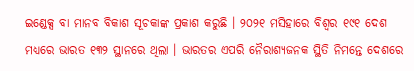ଇଣ୍ଡେକ୍ସ ବା ମାନବ ବିକାଶ ସୂଚକାଙ୍କ ପ୍ରକାଶ କରୁଛି । ୨୦୨୧ ମସିହାରେ ବିଶ୍ୱର ୧୯୧ ଦେଶ ମଧ୍ୟରେ ଭାରତ ୧୩୨ ସ୍ଥାନରେ ଥିଲା । ଭାରତର ଏପରି ନୈରାଶ୍ୟଜନକ ସ୍ଥିତି ନିମନ୍ତେ ଦେଶରେ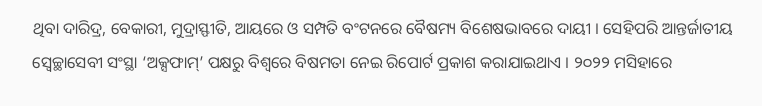ଥିବା ଦାରିଦ୍ର, ବେକାରୀ, ମୁଦ୍ରାସ୍ଫୀତି, ଆୟରେ ଓ ସମ୍ପତି ବଂଟନରେ ବୈଷମ୍ୟ ବିଶେଷଭାବରେ ଦାୟୀ । ସେହିପରି ଆନ୍ତର୍ଜାତୀୟ ସ୍ୱେଚ୍ଛାସେବୀ ସଂସ୍ଥା ‘ଅକ୍ସଫାମ୍‌’ ପକ୍ଷରୁ ବିଶ୍ୱରେ ବିଷମତା ନେଇ ରିପୋର୍ଟ ପ୍ରକାଶ କରାଯାଇଥାଏ । ୨୦୨୨ ମସିହାରେ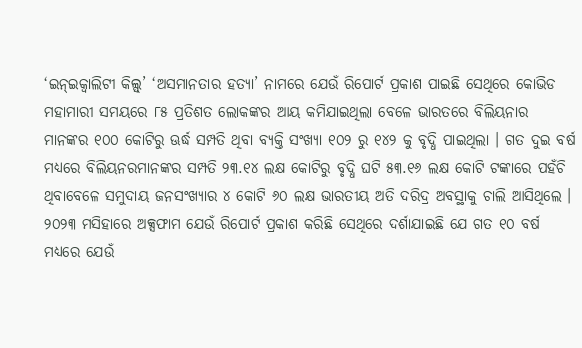‘ଇନ୍‌ଇକ୍ୱାଲିଟୀ କିଲ୍ସ୍‌’ ‘ଅସମାନତାର ହତ୍ୟା’ ନାମରେ ଯେଉଁ ରିପୋର୍ଟ ପ୍ରକାଶ ପାଇଛି ସେଥିରେ କୋଭିଡ ମହାମାରୀ ସମୟରେ ୮୫ ପ୍ରତିଶତ ଲୋକଙ୍କର ଆୟ କମିଯାଇଥିଲା ବେଳେ ଭାରତରେ ବିଲିୟନାର ମାନଙ୍କର ୧୦୦ କୋଟିରୁ ଊର୍ଦ୍ଧ ସମ୍ପତି ଥିବା ବ୍ୟକ୍ତି ସଂଖ୍ୟା ୧୦୨ ରୁ ୧୪୨ କୁ ବୃଦ୍ଧି ପାଇଥିଲା । ଗତ ଦୁଇ ବର୍ଷ ମଧ୍ୟରେ ବିଲିୟନରମାନଙ୍କର ସମ୍ପତି ୨୩.୧୪ ଲକ୍ଷ କୋଟିରୁ ବୃଦ୍ଧି ଘଟି ୫୩.୧୬ ଲକ୍ଷ କୋଟି ଟଙ୍କାରେ ପହଁଚି ଥିବାବେଳେ ସମୁଦାୟ ଜନସଂଖ୍ୟାର ୪ କୋଟି ୬୦ ଲକ୍ଷ ଭାରତୀୟ ଅତି ଦରିଦ୍ର ଅବସ୍ଥାକୁ ଚାଲି ଆସିଥିଲେ । ୨୦୨୩ ମସିହାରେ ଅକ୍ସଫାମ ଯେଉଁ ରିପୋର୍ଟ ପ୍ରକାଶ କରିଛି ସେଥିରେ ଦର୍ଶାଯାଇଛି ଯେ ଗତ ୧୦ ବର୍ଷ ମଧ୍ୟରେ ଯେଉଁ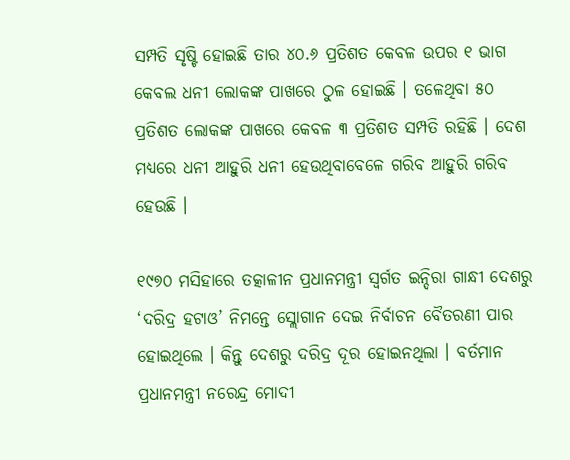ସମ୍ପତି ସୃଷ୍ଟି ହୋଇଛି ତାର ୪୦.୬ ପ୍ରତିଶତ କେବଳ ଉପର ୧ ଭାଗ କେବଲ ଧନୀ ଲୋକଙ୍କ ପାଖରେ ଠୁଳ ହୋଇଛି । ତଳେଥିବା ୫୦ ପ୍ରତିଶତ ଲୋକଙ୍କ ପାଖରେ କେବଳ ୩ ପ୍ରତିଶତ ସମ୍ପତି ରହିଛି । ଦେଶ ମଧ୍ୟରେ ଧନୀ ଆହୁରି ଧନୀ ହେଉଥିବାବେଳେ ଗରିବ ଆହୁରି ଗରିବ ହେଉଛି ।

୧୯୭୦ ମସିହାରେ ତତ୍କାଳୀନ ପ୍ରଧାନମନ୍ତ୍ରୀ ସ୍ୱର୍ଗତ ଇନ୍ଦିରା ଗାନ୍ଧୀ ଦେଶରୁ ‘ଦରିଦ୍ର ହଟାଓ’ ନିମନ୍ତେ ସ୍ଲୋଗାନ ଦେଇ ନିର୍ବାଚନ ବୈତରଣୀ ପାର ହୋଇଥିଲେ । କିନ୍ତୁ ଦେଶରୁ ଦରିଦ୍ର ଦୂର ହୋଇନଥିଲା । ବର୍ତମାନ ପ୍ରଧାନମନ୍ତ୍ରୀ ନରେନ୍ଦ୍ର ମୋଦୀ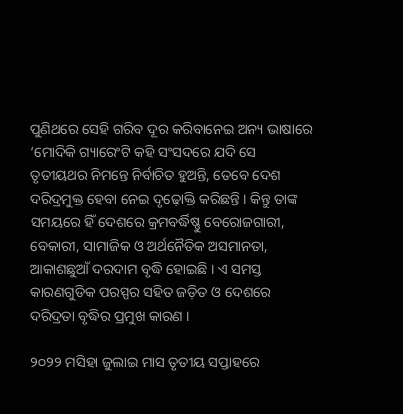ପୁଣିଥରେ ସେହି ଗରିବ ଦୂର କରିବାନେଇ ଅନ୍ୟ ଭାଷାରେ ‘ମୋଦିକି ଗ୍ୟାରେଂଟି କହି ସଂସଦରେ ଯଦି ସେ ତୃତୀୟଥର ନିମନ୍ତେ ନିର୍ବାଚିତ ହୁଅନ୍ତି, ତେବେ ଦେଶ ଦରିଦ୍ରମୁକ୍ତ ହେବା ନେଇ ଦୃଢ଼ୋକ୍ତି କରିଛନ୍ତି । କିନ୍ତୁ ତାଙ୍କ ସମୟରେ ହିଁ ଦେଶରେ କ୍ରମବର୍ଦ୍ଧିଷ୍ଣୁ ବେରୋଜଗାରୀ, ବେକାରୀ, ସାମାଜିକ ଓ ଅର୍ଥନୈତିକ ଅସମାନତା, ଆକାଶଛୁଆଁ ଦରଦାମ ବୃଦ୍ଧି ହୋଇଛି । ଏ ସମସ୍ତ କାରଣଗୁଡିକ ପରସ୍ପର ସହିତ ଜଡ଼ିତ ଓ ଦେଶରେ ଦରିଦ୍ରତା ବୃଦ୍ଧିର ପ୍ରମୁଖ କାରଣ ।

୨୦୨୨ ମସିହା ଜୁଲାଇ ମାସ ତୃତୀୟ ସପ୍ତାହରେ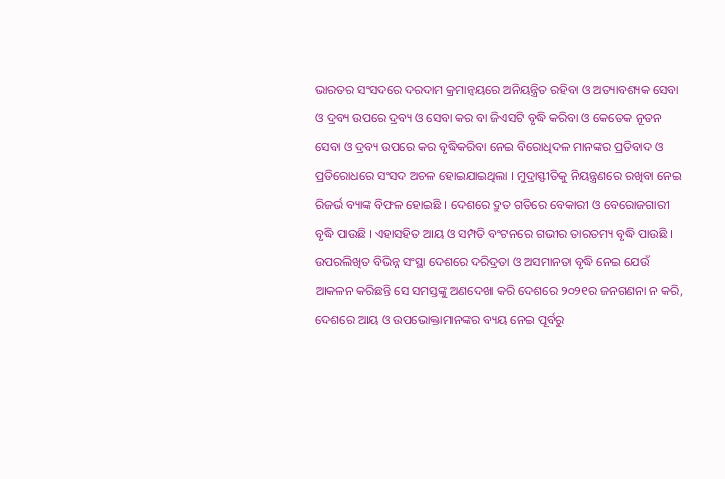ଭାରତର ସଂସଦରେ ଦରଦାମ କ୍ରମାନ୍ୱୟରେ ଅନିୟନ୍ତ୍ରିତ ରହିବା ଓ ଅତ୍ୟାବଶ୍ୟକ ସେବା ଓ ଦ୍ରବ୍ୟ ଉପରେ ଦ୍ରବ୍ୟ ଓ ସେବା କର ବା ଜିଏସଟି ବୃଦ୍ଧି କରିବା ଓ କେତେକ ନୂତନ ସେବା ଓ ଦ୍ରବ୍ୟ ଉପରେ କର ବୃଦ୍ଧିକରିବା ନେଇ ବିରୋଧିଦଳ ମାନଙ୍କର ପ୍ରତିବାଦ ଓ ପ୍ରତିରୋଧରେ ସଂସଦ ଅଚଳ ହୋଇଯାଇଥିଲା । ମୁଦ୍ରାସ୍ଫୀତିକୁ ନିୟନ୍ତ୍ରଣରେ ରଖିବା ନେଇ ରିଜର୍ଭ ବ୍ୟାଙ୍କ ବିଫଳ ହୋଇଛି । ଦେଶରେ ଦ୍ରୁତ ଗତିରେ ବେକାରୀ ଓ ବେରୋଜଗାରୀ ବୃଦ୍ଧି ପାଉଛି । ଏହାସହିତ ଆୟ ଓ ସମ୍ପତି ବଂଟନରେ ଗଭୀର ତାରତମ୍ୟ ବୃଦ୍ଧି ପାଉଛି । ଉପରଲିଖିତ ବିଭିନ୍ନ ସଂସ୍ଥା ଦେଶରେ ଦରିଦ୍ରତା ଓ ଅସମାନତା ବୃଦ୍ଧି ନେଇ ଯେଉଁ ଆକଳନ କରିଛନ୍ତି ସେ ସମସ୍ତଙ୍କୁ ଅଣଦେଖା କରି ଦେଶରେ ୨୦୨୧ର ଜନଗଣନା ନ କରି, ଦେଶରେ ଆୟ ଓ ଉପଭୋକ୍ତାମାନଙ୍କର ବ୍ୟୟ ନେଇ ପୂର୍ବରୁ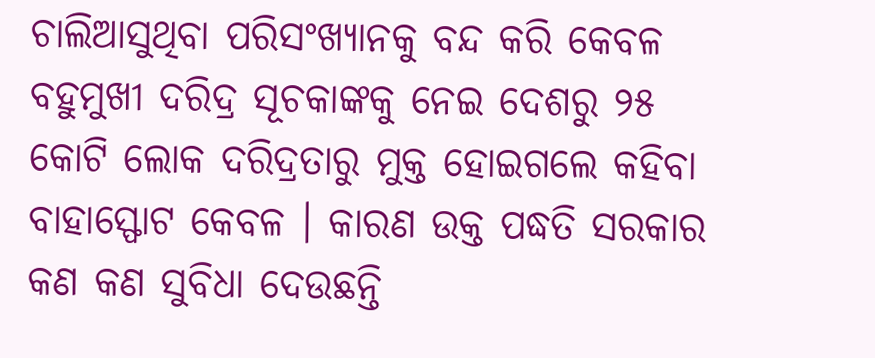ଚାଲିଆସୁଥିବା ପରିସଂଖ୍ୟାନକୁ ବନ୍ଦ କରି କେବଳ ବହୁମୁଖୀ ଦରିଦ୍ର ସୂଚକାଙ୍କକୁ ନେଇ ଦେଶରୁ ୨୫ କୋଟି ଲୋକ ଦରିଦ୍ରତାରୁ ମୁକ୍ତ ହୋଇଗଲେ କହିବା ବାହାସ୍ଫୋଟ କେବଳ । କାରଣ ଉକ୍ତ ପଦ୍ଧତି ସରକାର କଣ କଣ ସୁବିଧା ଦେଉଛନ୍ତି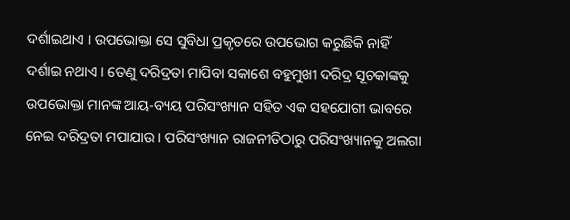ଦର୍ଶାଇଥାଏ । ଉପଭୋକ୍ତା ସେ ସୁବିଧା ପ୍ରକୃତରେ ଉପଭୋଗ କରୁଛିକି ନାହିଁ ଦର୍ଶାଇ ନଥାଏ । ତେଣୁ ଦରିଦ୍ରତା ମାପିବା ସକାଶେ ବହୁମୁଖୀ ଦରିଦ୍ର ସୂଚକାଙ୍କକୁ ଉପଭୋକ୍ତା ମାନଙ୍କ ଆୟ-ବ୍ୟୟ ପରିସଂଖ୍ୟାନ ସହିତ ଏକ ସହଯୋଗୀ ଭାବରେ ନେଇ ଦରିଦ୍ରତା ମପାଯାଉ । ପରିସଂଖ୍ୟାନ ରାଜନୀତିଠାରୁ ପରିସଂଖ୍ୟାନକୁ ଅଲଗା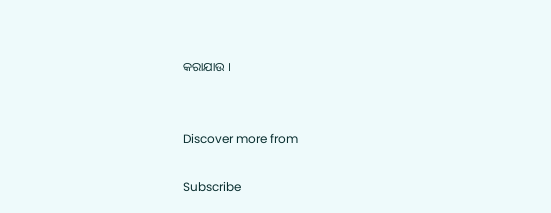କରାଯାଉ ।


Discover more from

Subscribe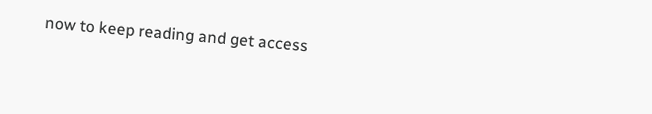now to keep reading and get access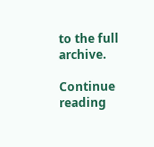to the full archive.

Continue reading